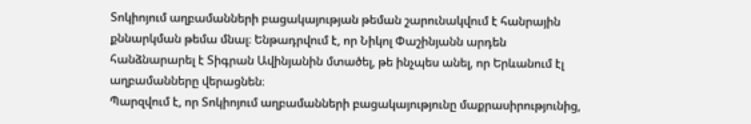Տոկիոյում աղբամանների բացակայության թեման շարունակվում է հանրային քննարկման թեմա մնալ։ Ենթադրվում է, որ Նիկոլ Փաշինյանն արդեն հանձնարարել է Տիգրան Ավինյանին մտածել, թե ինչպես անել, որ Երևանում էլ աղբամանները վերացնեն։
Պարզվում է, որ Տոկիոյում աղբամանների բացակայությունը մաքրասիրությունից,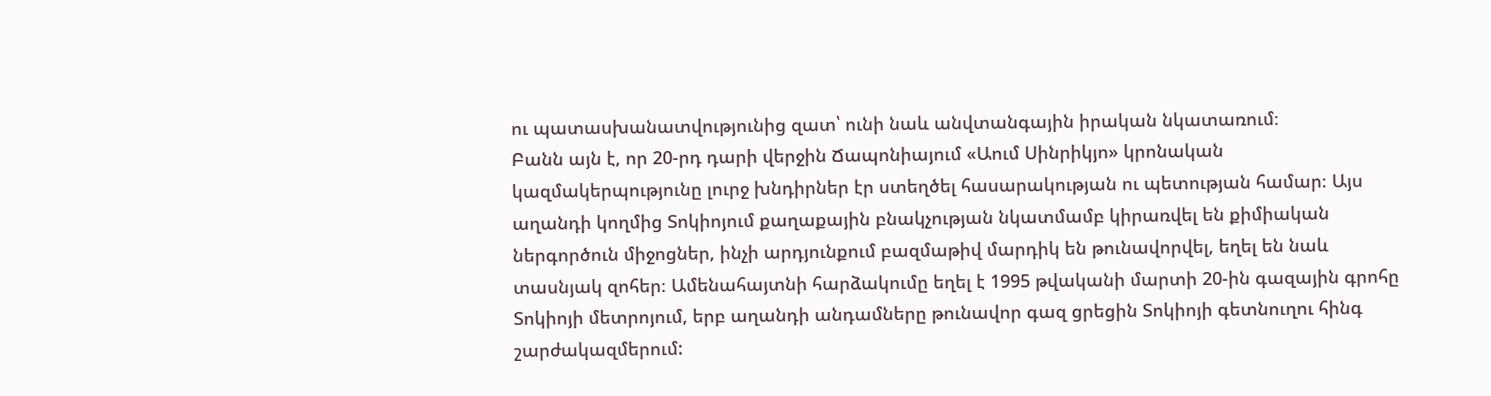ու պատասխանատվությունից զատ՝ ունի նաև անվտանգային իրական նկատառում։
Բանն այն է, որ 20-րդ դարի վերջին Ճապոնիայում «Աում Սինրիկյո» կրոնական կազմակերպությունը լուրջ խնդիրներ էր ստեղծել հասարակության ու պետության համար։ Այս աղանդի կողմից Տոկիոյում քաղաքային բնակչության նկատմամբ կիրառվել են քիմիական ներգործուն միջոցներ, ինչի արդյունքում բազմաթիվ մարդիկ են թունավորվել, եղել են նաև տասնյակ զոհեր։ Ամենահայտնի հարձակումը եղել է 1995 թվականի մարտի 20-ին գազային գրոհը Տոկիոյի մետրոյում, երբ աղանդի անդամները թունավոր գազ ցրեցին Տոկիոյի գետնուղու հինգ շարժակազմերում: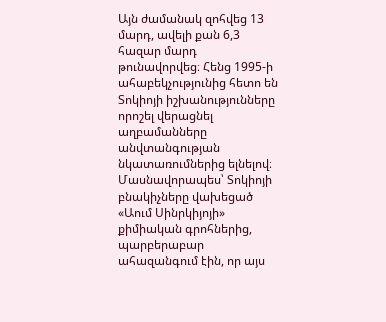Այն ժամանակ զոհվեց 13 մարդ, ավելի քան 6,3 հազար մարդ թունավորվեց։ Հենց 1995-ի ահաբեկչությունից հետո են Տոկիոյի իշխանությունները որոշել վերացնել աղբամանները անվտանգության նկատառումներից ելնելով։
Մասնավորապես՝ Տոկիոյի բնակիչները վախեցած «Աում Սինրկիյոյի» քիմիական գրոհներից, պարբերաբար ահազանգում էին, որ այս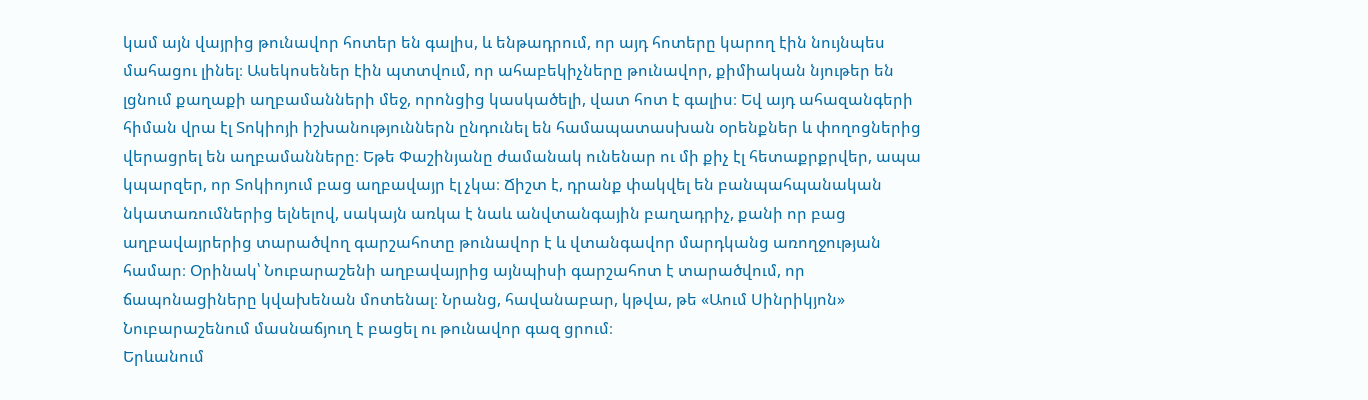կամ այն վայրից թունավոր հոտեր են գալիս, և ենթադրում, որ այդ հոտերը կարող էին նույնպես մահացու լինել։ Ասեկոսեներ էին պտտվում, որ ահաբեկիչները թունավոր, քիմիական նյութեր են լցնում քաղաքի աղբամանների մեջ, որոնցից կասկածելի, վատ հոտ է գալիս։ Եվ այդ ահազանգերի հիման վրա էլ Տոկիոյի իշխանություններն ընդունել են համապատասխան օրենքներ և փողոցներից վերացրել են աղբամանները։ Եթե Փաշինյանը ժամանակ ունենար ու մի քիչ էլ հետաքրքրվեր, ապա կպարզեր, որ Տոկիոյում բաց աղբավայր էլ չկա։ Ճիշտ է, դրանք փակվել են բանպահպանական նկատառումներից ելնելով, սակայն առկա է նաև անվտանգային բաղադրիչ, քանի որ բաց աղբավայրերից տարածվող գարշահոտը թունավոր է և վտանգավոր մարդկանց առողջության համար։ Օրինակ՝ Նուբարաշենի աղբավայրից այնպիսի գարշահոտ է տարածվում, որ ճապոնացիները կվախենան մոտենալ։ Նրանց, հավանաբար, կթվա, թե «Աում Սինրիկյոն» Նուբարաշենում մասնաճյուղ է բացել ու թունավոր գազ ցրում։
Երևանում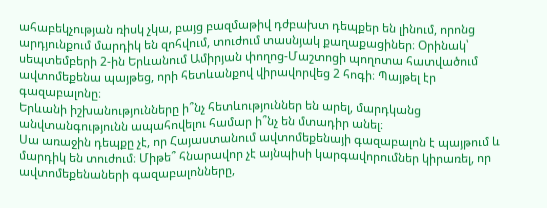ահաբեկչության ռիսկ չկա, բայց բազմաթիվ դժբախտ դեպքեր են լինում, որոնց արդյունքում մարդիկ են զոհվում, տուժում տասնյակ քաղաքացիներ։ Օրինակ՝ սեպտեմբերի 2-ին Երևանում Ամիրյան փողոց-Մաշտոցի պողոտա հատվածում ավտոմեքենա պայթեց, որի հետևանքով վիրավորվեց 2 հոգի։ Պայթել էր գազաբալոնը։
Երևանի իշխանությունները ի՞նչ հետևություններ են արել, մարդկանց անվտանգությունն ապահովելու համար ի՞նչ են մտադիր անել։
Սա առաջին դեպքը չէ, որ Հայաստանում ավտոմեքենայի գազաբալոն է պայթում և մարդիկ են տուժում։ Միթե՞ հնարավոր չէ այնպիսի կարգավորումներ կիրառել, որ ավտոմեքենաների գազաբալոնները,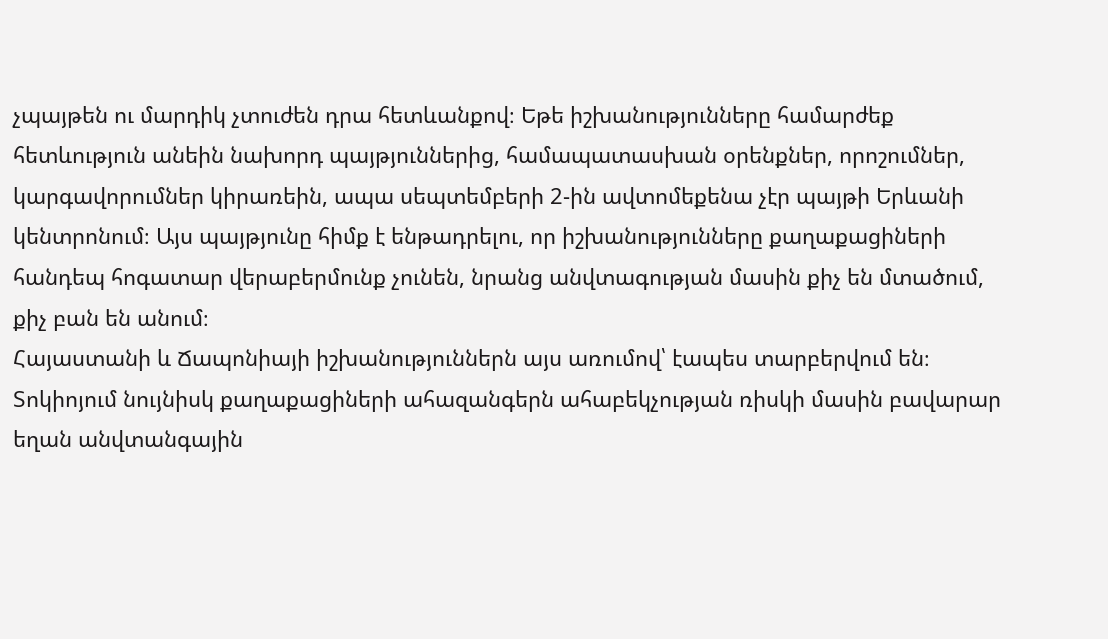չպայթեն ու մարդիկ չտուժեն դրա հետևանքով։ Եթե իշխանությունները համարժեք հետևություն անեին նախորդ պայթյուններից, համապատասխան օրենքներ, որոշումներ, կարգավորումներ կիրառեին, ապա սեպտեմբերի 2-ին ավտոմեքենա չէր պայթի Երևանի կենտրոնում։ Այս պայթյունը հիմք է ենթադրելու, որ իշխանությունները քաղաքացիների հանդեպ հոգատար վերաբերմունք չունեն, նրանց անվտագության մասին քիչ են մտածում, քիչ բան են անում։
Հայաստանի և Ճապոնիայի իշխանություններն այս առումով՝ էապես տարբերվում են։ Տոկիոյում նույնիսկ քաղաքացիների ահազանգերն ահաբեկչության ռիսկի մասին բավարար եղան անվտանգային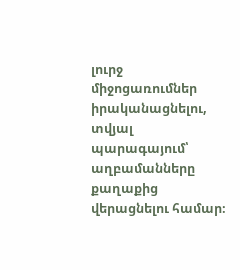լուրջ միջոցառումներ իրականացնելու, տվյալ պարագայում՝ աղբամանները քաղաքից վերացնելու համար։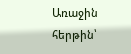Առաջին հերթին՝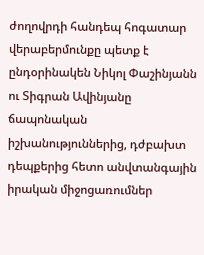ժողովրդի հանդեպ հոգատար վերաբերմունքը պետք է ընդօրինակեն Նիկոլ Փաշինյանն ու Տիգրան Ավինյանը ճապոնական իշխանություններից, դժբախտ դեպքերից հետո անվտանգային իրական միջոցառումներ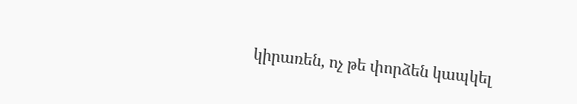կիրառեն, ոչ թե փորձեն կապկել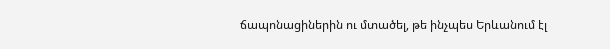ճապոնացիներին ու մտածել, թե ինչպես Երևանում էլ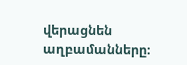վերացնեն աղբամանները։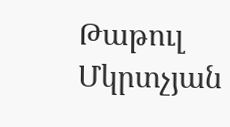Թաթուլ Մկրտչյան